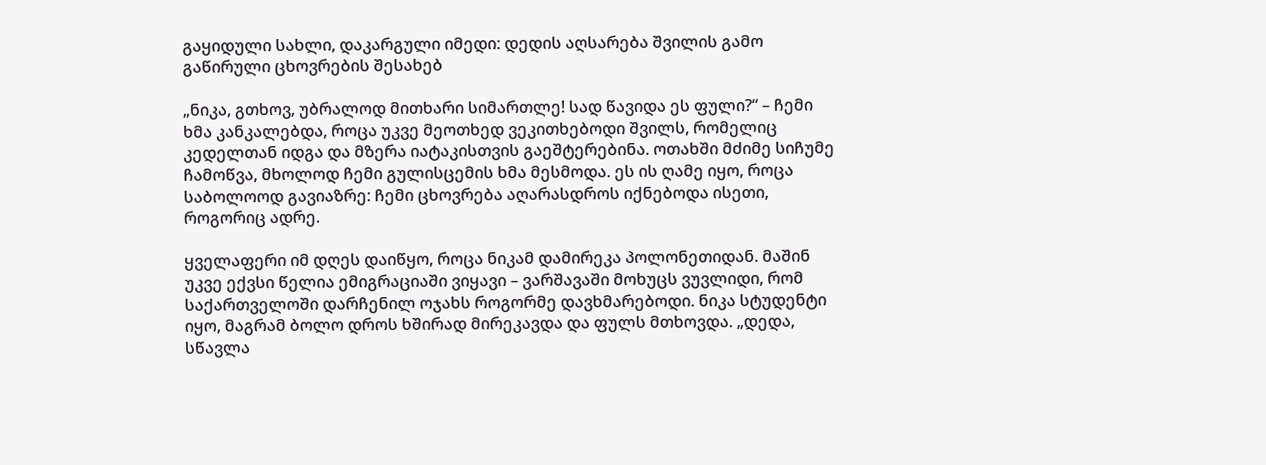გაყიდული სახლი, დაკარგული იმედი: დედის აღსარება შვილის გამო გაწირული ცხოვრების შესახებ

„ნიკა, გთხოვ, უბრალოდ მითხარი სიმართლე! სად წავიდა ეს ფული?“ – ჩემი ხმა კანკალებდა, როცა უკვე მეოთხედ ვეკითხებოდი შვილს, რომელიც კედელთან იდგა და მზერა იატაკისთვის გაეშტერებინა. ოთახში მძიმე სიჩუმე ჩამოწვა, მხოლოდ ჩემი გულისცემის ხმა მესმოდა. ეს ის ღამე იყო, როცა საბოლოოდ გავიაზრე: ჩემი ცხოვრება აღარასდროს იქნებოდა ისეთი, როგორიც ადრე.

ყველაფერი იმ დღეს დაიწყო, როცა ნიკამ დამირეკა პოლონეთიდან. მაშინ უკვე ექვსი წელია ემიგრაციაში ვიყავი – ვარშავაში მოხუცს ვუვლიდი, რომ საქართველოში დარჩენილ ოჯახს როგორმე დავხმარებოდი. ნიკა სტუდენტი იყო, მაგრამ ბოლო დროს ხშირად მირეკავდა და ფულს მთხოვდა. „დედა, სწავლა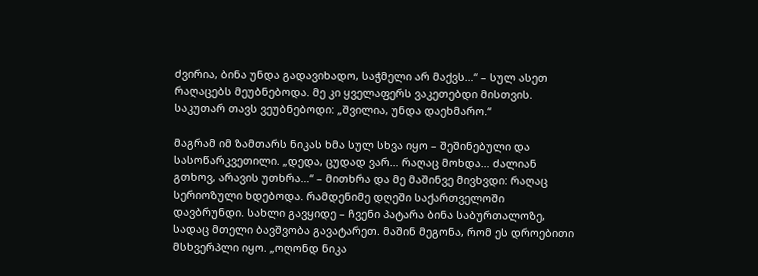ძვირია, ბინა უნდა გადავიხადო, საჭმელი არ მაქვს…“ – სულ ასეთ რაღაცებს მეუბნებოდა. მე კი ყველაფერს ვაკეთებდი მისთვის. საკუთარ თავს ვეუბნებოდი: „შვილია, უნდა დაეხმარო.“

მაგრამ იმ ზამთარს ნიკას ხმა სულ სხვა იყო – შეშინებული და სასოწარკვეთილი. „დედა, ცუდად ვარ… რაღაც მოხდა… ძალიან გთხოვ, არავის უთხრა…“ – მითხრა და მე მაშინვე მივხვდი: რაღაც სერიოზული ხდებოდა. რამდენიმე დღეში საქართველოში დავბრუნდი. სახლი გავყიდე – ჩვენი პატარა ბინა საბურთალოზე, სადაც მთელი ბავშვობა გავატარეთ. მაშინ მეგონა, რომ ეს დროებითი მსხვერპლი იყო. „ოღონდ ნიკა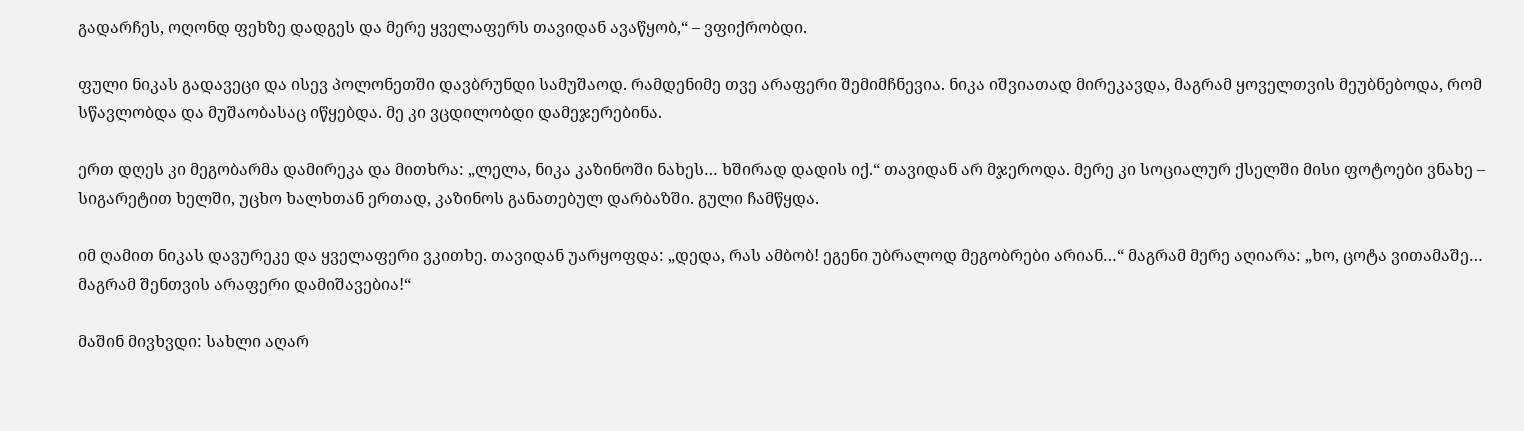გადარჩეს, ოღონდ ფეხზე დადგეს და მერე ყველაფერს თავიდან ავაწყობ,“ – ვფიქრობდი.

ფული ნიკას გადავეცი და ისევ პოლონეთში დავბრუნდი სამუშაოდ. რამდენიმე თვე არაფერი შემიმჩნევია. ნიკა იშვიათად მირეკავდა, მაგრამ ყოველთვის მეუბნებოდა, რომ სწავლობდა და მუშაობასაც იწყებდა. მე კი ვცდილობდი დამეჯერებინა.

ერთ დღეს კი მეგობარმა დამირეკა და მითხრა: „ლელა, ნიკა კაზინოში ნახეს… ხშირად დადის იქ.“ თავიდან არ მჯეროდა. მერე კი სოციალურ ქსელში მისი ფოტოები ვნახე – სიგარეტით ხელში, უცხო ხალხთან ერთად, კაზინოს განათებულ დარბაზში. გული ჩამწყდა.

იმ ღამით ნიკას დავურეკე და ყველაფერი ვკითხე. თავიდან უარყოფდა: „დედა, რას ამბობ! ეგენი უბრალოდ მეგობრები არიან…“ მაგრამ მერე აღიარა: „ხო, ცოტა ვითამაშე… მაგრამ შენთვის არაფერი დამიშავებია!“

მაშინ მივხვდი: სახლი აღარ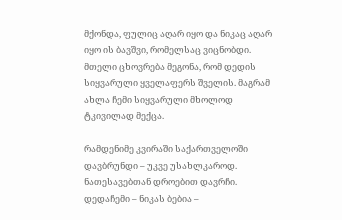მქონდა, ფულიც აღარ იყო და ნიკაც აღარ იყო ის ბავშვი, რომელსაც ვიცნობდი. მთელი ცხოვრება მეგონა, რომ დედის სიყვარული ყველაფერს შველის. მაგრამ ახლა ჩემი სიყვარული მხოლოდ ტკივილად მექცა.

რამდენიმე კვირაში საქართველოში დავბრუნდი – უკვე უსახლკაროდ. ნათესავებთან დროებით დავრჩი. დედაჩემი – ნიკას ბებია –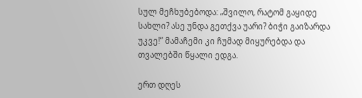სულ მეჩხუბებოდა: „შვილო, რატომ გაყიდე სახლი? ასე უნდა გეთქვა უარი? ბიჭი გაიზარდა უკვე!“ მამაჩემი კი ჩუმად მიყურებდა და თვალებში წყალი ედგა.

ერთ დღეს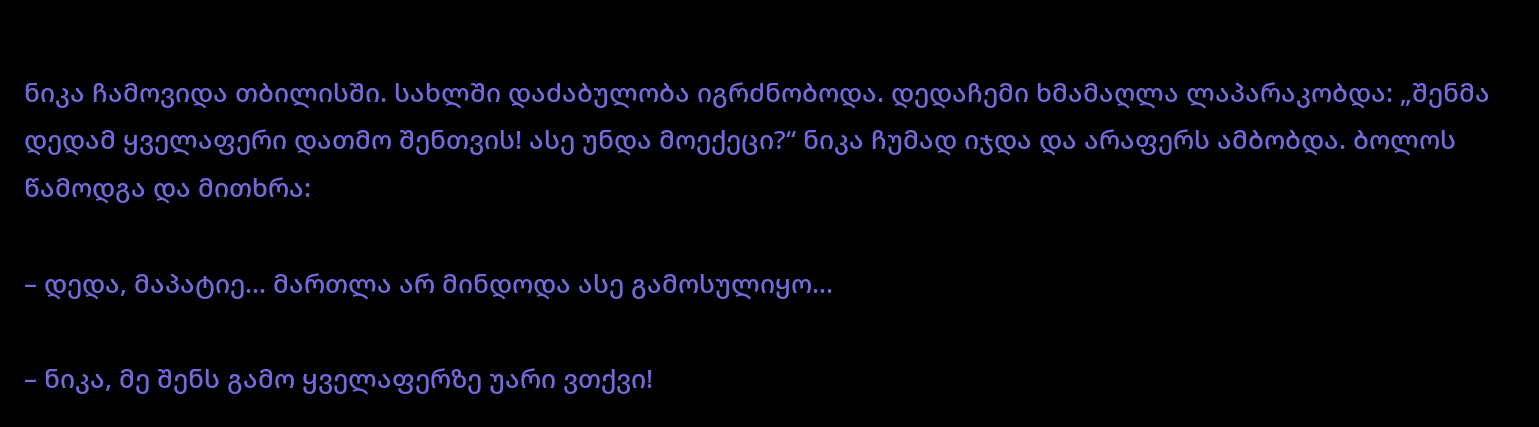ნიკა ჩამოვიდა თბილისში. სახლში დაძაბულობა იგრძნობოდა. დედაჩემი ხმამაღლა ლაპარაკობდა: „შენმა დედამ ყველაფერი დათმო შენთვის! ასე უნდა მოექეცი?“ ნიკა ჩუმად იჯდა და არაფერს ამბობდა. ბოლოს წამოდგა და მითხრა:

– დედა, მაპატიე… მართლა არ მინდოდა ასე გამოსულიყო…

– ნიკა, მე შენს გამო ყველაფერზე უარი ვთქვი!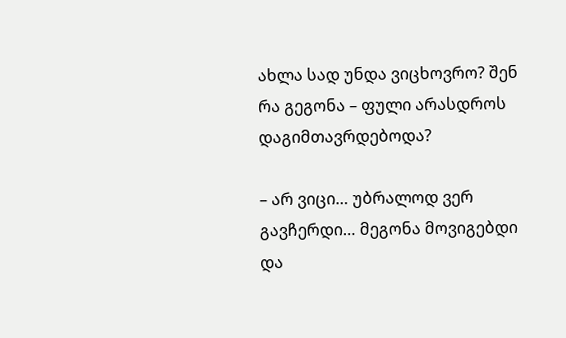ახლა სად უნდა ვიცხოვრო? შენ რა გეგონა – ფული არასდროს დაგიმთავრდებოდა?

– არ ვიცი… უბრალოდ ვერ გავჩერდი… მეგონა მოვიგებდი და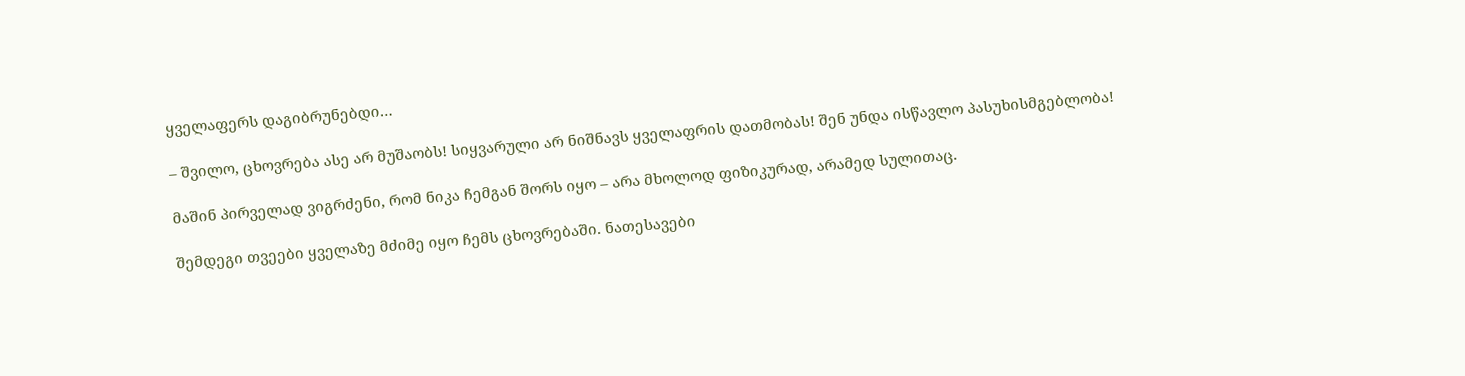ყველაფერს დაგიბრუნებდი…

– შვილო, ცხოვრება ასე არ მუშაობს! სიყვარული არ ნიშნავს ყველაფრის დათმობას! შენ უნდა ისწავლო პასუხისმგებლობა!

მაშინ პირველად ვიგრძენი, რომ ნიკა ჩემგან შორს იყო – არა მხოლოდ ფიზიკურად, არამედ სულითაც.

შემდეგი თვეები ყველაზე მძიმე იყო ჩემს ცხოვრებაში. ნათესავები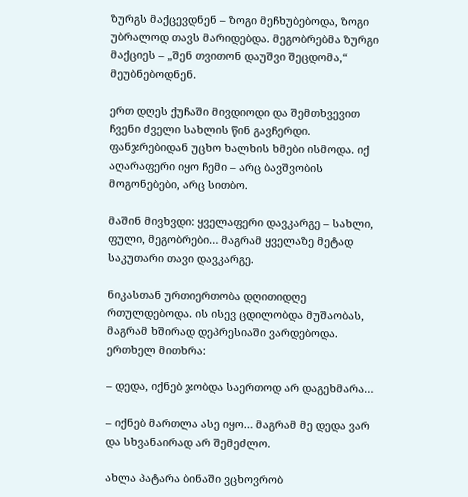ზურგს მაქცევდნენ – ზოგი მეჩხუბებოდა, ზოგი უბრალოდ თავს მარიდებდა. მეგობრებმა ზურგი მაქციეს – „შენ თვითონ დაუშვი შეცდომა,“ მეუბნებოდნენ.

ერთ დღეს ქუჩაში მივდიოდი და შემთხვევით ჩვენი ძველი სახლის წინ გავჩერდი. ფანჯრებიდან უცხო ხალხის ხმები ისმოდა. იქ აღარაფერი იყო ჩემი – არც ბავშვობის მოგონებები, არც სითბო.

მაშინ მივხვდი: ყველაფერი დავკარგე – სახლი, ფული, მეგობრები… მაგრამ ყველაზე მეტად საკუთარი თავი დავკარგე.

ნიკასთან ურთიერთობა დღითიდღე რთულდებოდა. ის ისევ ცდილობდა მუშაობას, მაგრამ ხშირად დეპრესიაში ვარდებოდა. ერთხელ მითხრა:

– დედა, იქნებ ჯობდა საერთოდ არ დაგეხმარა…

– იქნებ მართლა ასე იყო… მაგრამ მე დედა ვარ და სხვანაირად არ შემეძლო.

ახლა პატარა ბინაში ვცხოვრობ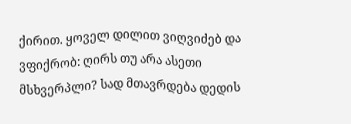ქირით. ყოველ დილით ვიღვიძებ და ვფიქრობ: ღირს თუ არა ასეთი მსხვერპლი? სად მთავრდება დედის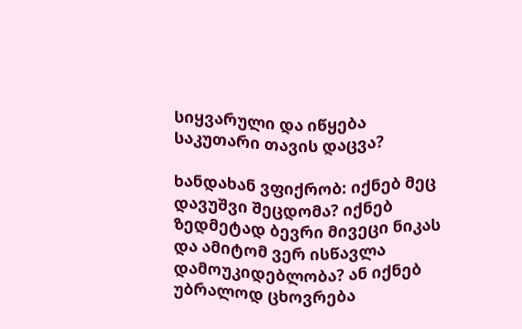სიყვარული და იწყება საკუთარი თავის დაცვა?

ხანდახან ვფიქრობ: იქნებ მეც დავუშვი შეცდომა? იქნებ ზედმეტად ბევრი მივეცი ნიკას და ამიტომ ვერ ისწავლა დამოუკიდებლობა? ან იქნებ უბრალოდ ცხოვრება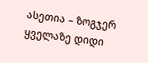ასეთია – ზოგჯერ ყველაზე დიდი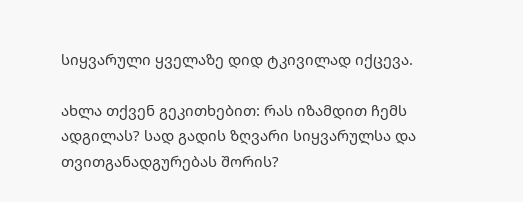სიყვარული ყველაზე დიდ ტკივილად იქცევა.

ახლა თქვენ გეკითხებით: რას იზამდით ჩემს ადგილას? სად გადის ზღვარი სიყვარულსა და თვითგანადგურებას შორის?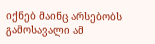იქნებ მაინც არსებობს გამოსავალი ამ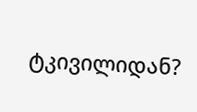ტკივილიდან?